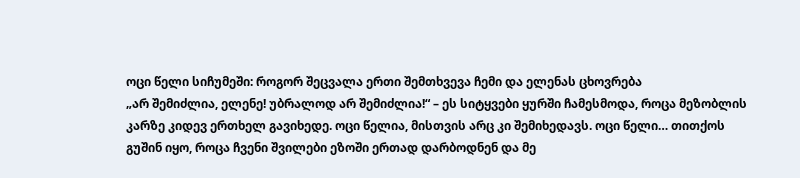ოცი წელი სიჩუმეში: როგორ შეცვალა ერთი შემთხვევა ჩემი და ელენას ცხოვრება
„არ შემიძლია, ელენე! უბრალოდ არ შემიძლია!“ – ეს სიტყვები ყურში ჩამესმოდა, როცა მეზობლის კარზე კიდევ ერთხელ გავიხედე. ოცი წელია, მისთვის არც კი შემიხედავს. ოცი წელი… თითქოს გუშინ იყო, როცა ჩვენი შვილები ეზოში ერთად დარბოდნენ და მე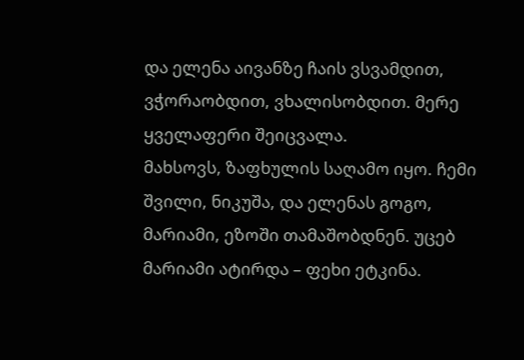და ელენა აივანზე ჩაის ვსვამდით, ვჭორაობდით, ვხალისობდით. მერე ყველაფერი შეიცვალა.
მახსოვს, ზაფხულის საღამო იყო. ჩემი შვილი, ნიკუშა, და ელენას გოგო, მარიამი, ეზოში თამაშობდნენ. უცებ მარიამი ატირდა – ფეხი ეტკინა.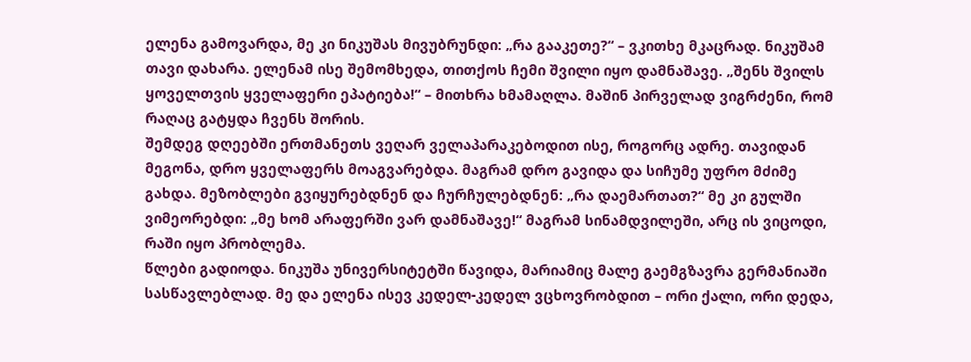ელენა გამოვარდა, მე კი ნიკუშას მივუბრუნდი: „რა გააკეთე?“ – ვკითხე მკაცრად. ნიკუშამ თავი დახარა. ელენამ ისე შემომხედა, თითქოს ჩემი შვილი იყო დამნაშავე. „შენს შვილს ყოველთვის ყველაფერი ეპატიება!“ – მითხრა ხმამაღლა. მაშინ პირველად ვიგრძენი, რომ რაღაც გატყდა ჩვენს შორის.
შემდეგ დღეებში ერთმანეთს ვეღარ ველაპარაკებოდით ისე, როგორც ადრე. თავიდან მეგონა, დრო ყველაფერს მოაგვარებდა. მაგრამ დრო გავიდა და სიჩუმე უფრო მძიმე გახდა. მეზობლები გვიყურებდნენ და ჩურჩულებდნენ: „რა დაემართათ?“ მე კი გულში ვიმეორებდი: „მე ხომ არაფერში ვარ დამნაშავე!“ მაგრამ სინამდვილეში, არც ის ვიცოდი, რაში იყო პრობლემა.
წლები გადიოდა. ნიკუშა უნივერსიტეტში წავიდა, მარიამიც მალე გაემგზავრა გერმანიაში სასწავლებლად. მე და ელენა ისევ კედელ-კედელ ვცხოვრობდით – ორი ქალი, ორი დედა,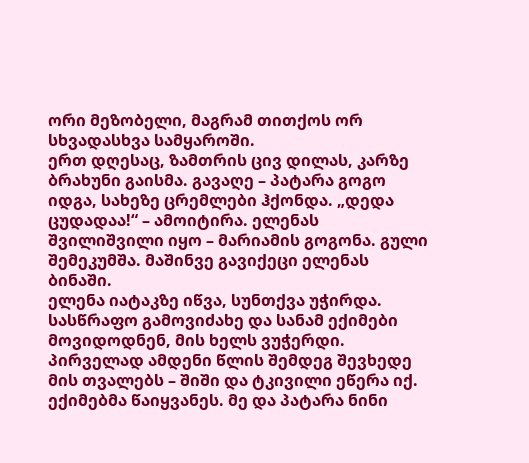ორი მეზობელი, მაგრამ თითქოს ორ სხვადასხვა სამყაროში.
ერთ დღესაც, ზამთრის ცივ დილას, კარზე ბრახუნი გაისმა. გავაღე – პატარა გოგო იდგა, სახეზე ცრემლები ჰქონდა. „დედა ცუდადაა!“ – ამოიტირა. ელენას შვილიშვილი იყო – მარიამის გოგონა. გული შემეკუმშა. მაშინვე გავიქეცი ელენას ბინაში.
ელენა იატაკზე იწვა, სუნთქვა უჭირდა. სასწრაფო გამოვიძახე და სანამ ექიმები მოვიდოდნენ, მის ხელს ვუჭერდი. პირველად ამდენი წლის შემდეგ შევხედე მის თვალებს – შიში და ტკივილი ეწერა იქ.
ექიმებმა წაიყვანეს. მე და პატარა ნინი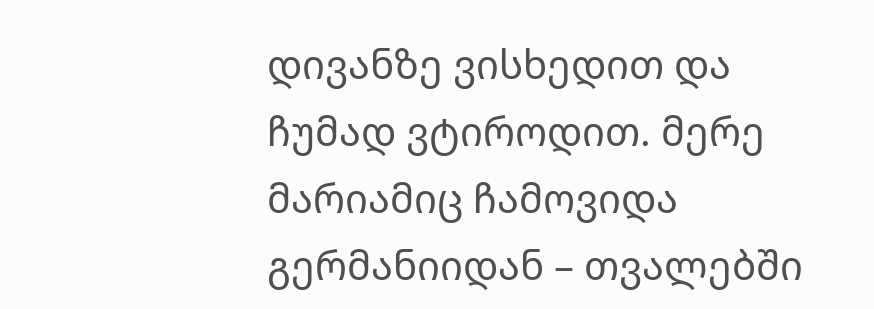დივანზე ვისხედით და ჩუმად ვტიროდით. მერე მარიამიც ჩამოვიდა გერმანიიდან – თვალებში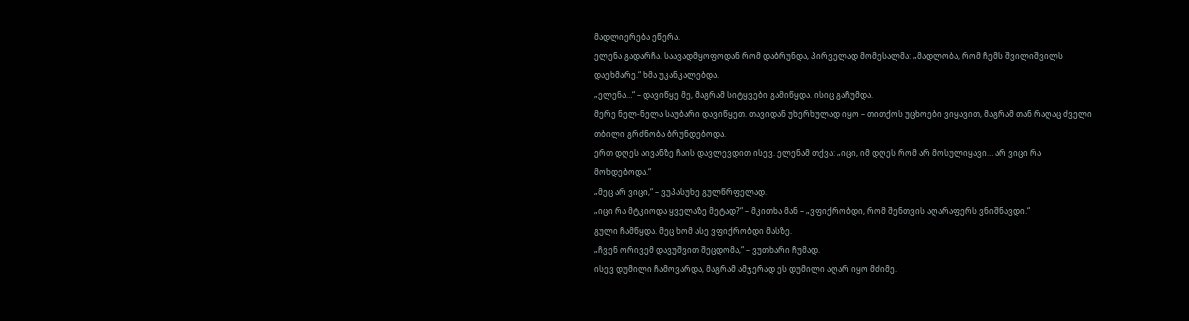მადლიერება ეწერა.
ელენა გადარჩა. საავადმყოფოდან რომ დაბრუნდა, პირველად მომესალმა: „მადლობა, რომ ჩემს შვილიშვილს დაეხმარე.“ ხმა უკანკალებდა.
„ელენა…“ – დავიწყე მე, მაგრამ სიტყვები გამიწყდა. ისიც გაჩუმდა.
მერე ნელ-ნელა საუბარი დავიწყეთ. თავიდან უხერხულად იყო – თითქოს უცხოები ვიყავით, მაგრამ თან რაღაც ძველი თბილი გრძნობა ბრუნდებოდა.
ერთ დღეს აივანზე ჩაის დავლევდით ისევ. ელენამ თქვა: „იცი, იმ დღეს რომ არ მოსულიყავი… არ ვიცი რა მოხდებოდა.“
„მეც არ ვიცი,“ – ვუპასუხე გულწრფელად.
„იცი რა მტკიოდა ყველაზე მეტად?“ – მკითხა მან – „ვფიქრობდი, რომ შენთვის აღარაფერს ვნიშნავდი.“
გული ჩამწყდა. მეც ხომ ასე ვფიქრობდი მასზე.
„ჩვენ ორივემ დავუშვით შეცდომა,“ – ვუთხარი ჩუმად.
ისევ დუმილი ჩამოვარდა, მაგრამ ამჯერად ეს დუმილი აღარ იყო მძიმე.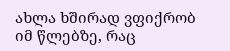ახლა ხშირად ვფიქრობ იმ წლებზე, რაც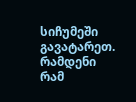სიჩუმეში გავატარეთ. რამდენი რამ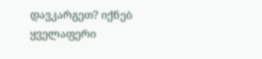დავკარგეთ? იქნებ ყველაფერი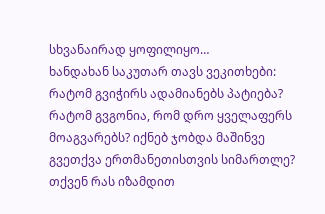სხვანაირად ყოფილიყო…
ხანდახან საკუთარ თავს ვეკითხები: რატომ გვიჭირს ადამიანებს პატიება? რატომ გვგონია, რომ დრო ყველაფერს მოაგვარებს? იქნებ ჯობდა მაშინვე გვეთქვა ერთმანეთისთვის სიმართლე?
თქვენ რას იზამდით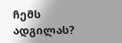ჩემს ადგილას?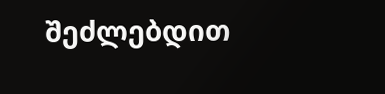შეძლებდით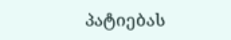პატიებას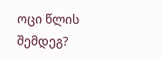ოცი წლის შემდეგ?